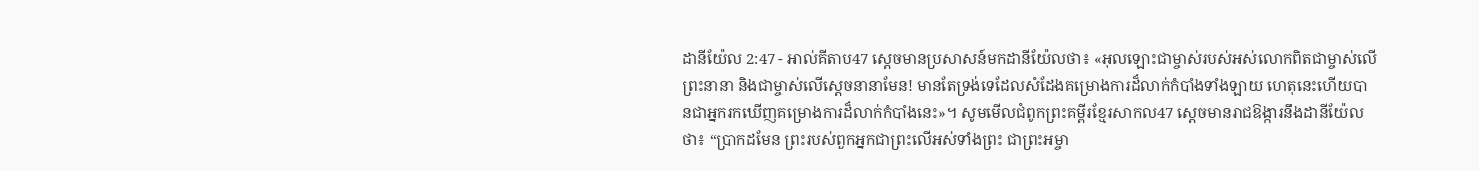ដានីយ៉ែល 2:47 - អាល់គីតាប47 ស្តេចមានប្រសាសន៍មកដានីយ៉ែលថា៖ «អុលឡោះជាម្ចាស់របស់អស់លោកពិតជាម្ចាស់លើព្រះនានា និងជាម្ចាស់លើស្តេចនានាមែន! មានតែទ្រង់ទេដែលសំដែងគម្រោងការដ៏លាក់កំបាំងទាំងឡាយ ហេតុនេះហើយបានជាអ្នករកឃើញគម្រោងការដ៏លាក់កំបាំងនេះ»។ សូមមើលជំពូកព្រះគម្ពីរខ្មែរសាកល47 ស្ដេចមានរាជឱង្ការនឹងដានីយ៉ែលថា៖ “ប្រាកដមែន ព្រះរបស់ពួកអ្នកជាព្រះលើអស់ទាំងព្រះ ជាព្រះអម្ចា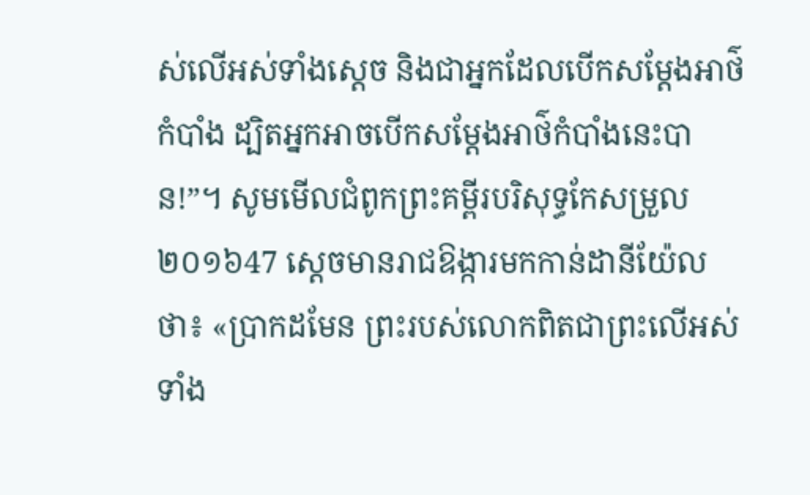ស់លើអស់ទាំងស្ដេច និងជាអ្នកដែលបើកសម្ដែងអាថ៌កំបាំង ដ្បិតអ្នកអាចបើកសម្ដែងអាថ៌កំបាំងនេះបាន!”។ សូមមើលជំពូកព្រះគម្ពីរបរិសុទ្ធកែសម្រួល ២០១៦47 ស្ដេចមានរាជឱង្ការមកកាន់ដានីយ៉ែលថា៖ «ប្រាកដមែន ព្រះរបស់លោកពិតជាព្រះលើអស់ទាំង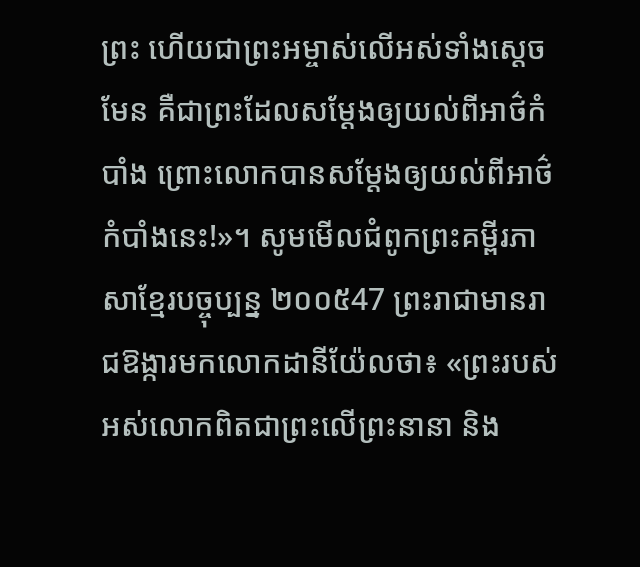ព្រះ ហើយជាព្រះអម្ចាស់លើអស់ទាំងស្តេច មែន គឺជាព្រះដែលសម្ដែងឲ្យយល់ពីអាថ៌កំបាំង ព្រោះលោកបានសម្ដែងឲ្យយល់ពីអាថ៌កំបាំងនេះ!»។ សូមមើលជំពូកព្រះគម្ពីរភាសាខ្មែរបច្ចុប្បន្ន ២០០៥47 ព្រះរាជាមានរាជឱង្ការមកលោកដានីយ៉ែលថា៖ «ព្រះរបស់អស់លោកពិតជាព្រះលើព្រះនានា និង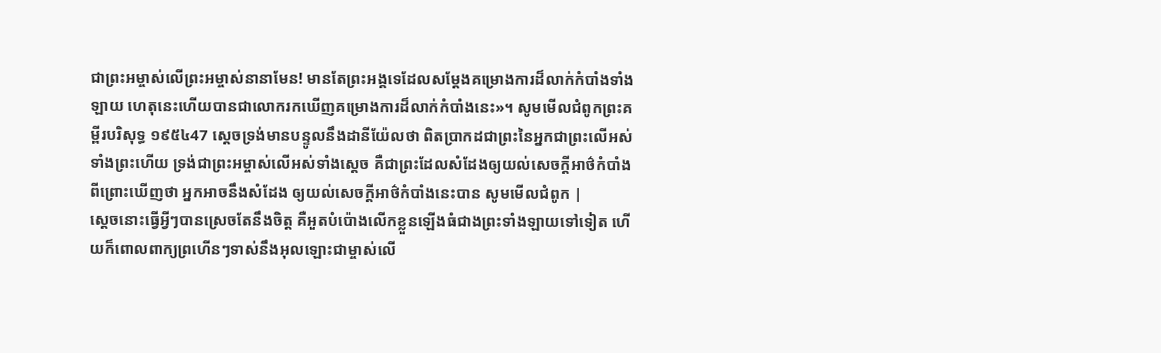ជាព្រះអម្ចាស់លើព្រះអម្ចាស់នានាមែន! មានតែព្រះអង្គទេដែលសម្តែងគម្រោងការដ៏លាក់កំបាំងទាំងឡាយ ហេតុនេះហើយបានជាលោករកឃើញគម្រោងការដ៏លាក់កំបាំងនេះ»។ សូមមើលជំពូកព្រះគម្ពីរបរិសុទ្ធ ១៩៥៤47 ស្តេចទ្រង់មានបន្ទូលនឹងដានីយ៉ែលថា ពិតប្រាកដជាព្រះនៃអ្នកជាព្រះលើអស់ទាំងព្រះហើយ ទ្រង់ជាព្រះអម្ចាស់លើអស់ទាំងស្តេច គឺជាព្រះដែលសំដែងឲ្យយល់សេចក្ដីអាថ៌កំបាំង ពីព្រោះឃើញថា អ្នកអាចនឹងសំដែង ឲ្យយល់សេចក្ដីអាថ៌កំបាំងនេះបាន សូមមើលជំពូក |
ស្ដេចនោះធ្វើអ្វីៗបានស្រេចតែនឹងចិត្ត គឺអួតបំប៉ោងលើកខ្លួនឡើងធំជាងព្រះទាំងឡាយទៅទៀត ហើយក៏ពោលពាក្យព្រហើនៗទាស់នឹងអុលឡោះជាម្ចាស់លើ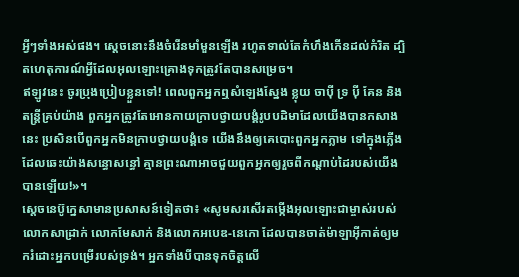អ្វីៗទាំងអស់ផង។ ស្ដេចនោះនឹងចំរើនមាំមួនឡើង រហូតទាល់តែកំហឹងកើនដល់កំរិត ដ្បិតហេតុការណ៍អ្វីដែលអុលឡោះគ្រោងទុកត្រូវតែបានសម្រេច។
ឥឡូវនេះ ចូរប្រុងប្រៀបខ្លួនទៅ! ពេលពួកអ្នកឮសំឡេងស្នែង ខ្លុយ ចាប៉ី ទ្រ ប៉ី គែន និងតន្ត្រីគ្រប់យ៉ាង ពួកអ្នកត្រូវតែអោនកាយក្រាបថ្វាយបង្គំរូបបដិមាដែលយើងបានកសាងនេះ ប្រសិនបើពួកអ្នកមិនក្រាបថ្វាយបង្គំទេ យើងនឹងឲ្យគេបោះពួកអ្នកភ្លាម ទៅក្នុងភ្លើង ដែលឆេះយ៉ាងសន្ធោសន្ធៅ គ្មានព្រះណាអាចជួយពួកអ្នកឲ្យរួចពីកណ្ដាប់ដៃរបស់យើងបានឡើយ!»។
ស្តេចនេប៊ូក្នេសាមានប្រសាសន៍ទៀតថា៖ «សូមសរសើរតម្កើងអុលឡោះជាម្ចាស់របស់លោកសាដ្រាក់ លោកមែសាក់ និងលោកអបេឌ-នេកោ ដែលបានចាត់ម៉ាឡាអ៊ីកាត់ឲ្យមករំដោះអ្នកបម្រើរបស់ទ្រង់។ អ្នកទាំងបីបានទុកចិត្តលើ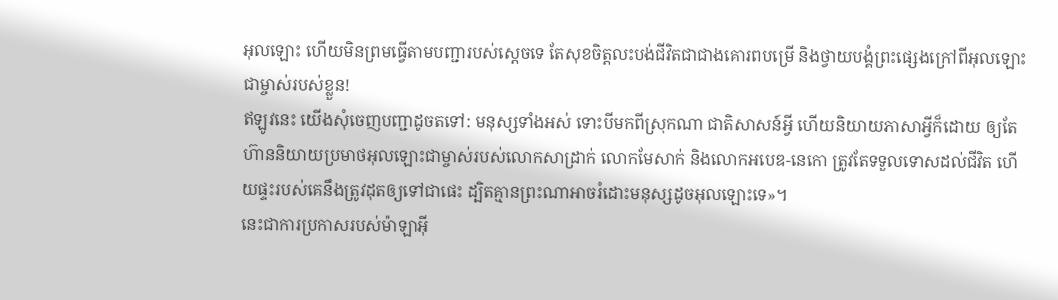អុលឡោះ ហើយមិនព្រមធ្វើតាមបញ្ជារបស់ស្តេចទេ តែសុខចិត្តលះបង់ជីវិតជាជាងគោរពបម្រើ និងថ្វាយបង្គំព្រះផ្សេងក្រៅពីអុលឡោះជាម្ចាស់របស់ខ្លួន!
ឥឡូវនេះ យើងសុំចេញបញ្ជាដូចតទៅ: មនុស្សទាំងអស់ ទោះបីមកពីស្រុកណា ជាតិសាសន៍អ្វី ហើយនិយាយភាសាអ្វីក៏ដោយ ឲ្យតែហ៊ាននិយាយប្រមាថអុលឡោះជាម្ចាស់របស់លោកសាដ្រាក់ លោកមែសាក់ និងលោកអបេឌ-នេកោ ត្រូវតែទទួលទោសដល់ជីវិត ហើយផ្ទះរបស់គេនឹងត្រូវដុតឲ្យទៅជាផេះ ដ្បិតគ្មានព្រះណាអាចរំដោះមនុស្សដូចអុលឡោះទេ»។
នេះជាការប្រកាសរបស់ម៉ាឡាអ៊ី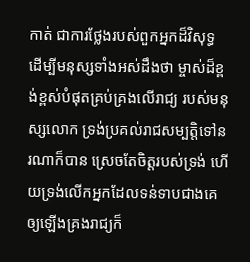កាត់ ជាការថ្លែងរបស់ពួកអ្នកដ៏វិសុទ្ធ ដើម្បីមនុស្សទាំងអស់ដឹងថា ម្ចាស់ដ៏ខ្ពង់ខ្ពស់បំផុតគ្រប់គ្រងលើរាជ្យ របស់មនុស្សលោក ទ្រង់ប្រគល់រាជសម្បត្តិទៅនរណាក៏បាន ស្រេចតែចិត្តរបស់ទ្រង់ ហើយទ្រង់លើកអ្នកដែលទន់ទាបជាងគេ ឲ្យឡើងគ្រងរាជ្យក៏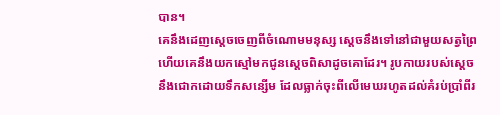បាន។
គេនឹងដេញស្តេចចេញពីចំណោមមនុស្ស ស្តេចនឹងទៅនៅជាមួយសត្វព្រៃ ហើយគេនឹងយកស្មៅមកជូនស្តេចពិសាដូចគោដែរ។ រូបកាយរបស់ស្តេចនឹងជោកដោយទឹកសន្សើម ដែលធ្លាក់ចុះពីលើមេឃរហូតដល់គំរប់ប្រាំពីរ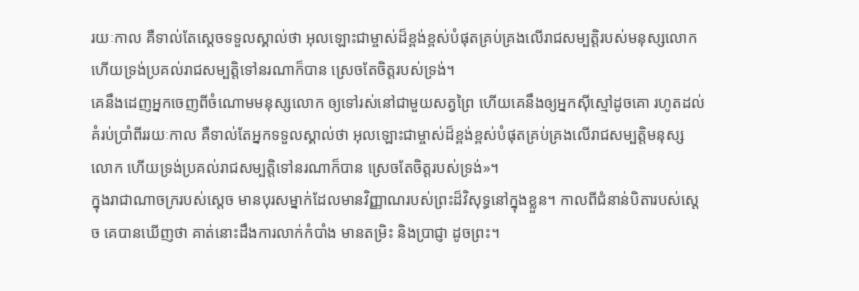រយៈកាល គឺទាល់តែស្តេចទទួលស្គាល់ថា អុលឡោះជាម្ចាស់ដ៏ខ្ពង់ខ្ពស់បំផុតគ្រប់គ្រងលើរាជសម្បត្តិរបស់មនុស្សលោក ហើយទ្រង់ប្រគល់រាជសម្បត្តិទៅនរណាក៏បាន ស្រេចតែចិត្តរបស់ទ្រង់។
គេនឹងដេញអ្នកចេញពីចំណោមមនុស្សលោក ឲ្យទៅរស់នៅជាមួយសត្វព្រៃ ហើយគេនឹងឲ្យអ្នកស៊ីស្មៅដូចគោ រហូតដល់គំរប់ប្រាំពីររយៈកាល គឺទាល់តែអ្នកទទួលស្គាល់ថា អុលឡោះជាម្ចាស់ដ៏ខ្ពង់ខ្ពស់បំផុតគ្រប់គ្រងលើរាជសម្បត្តិមនុស្សលោក ហើយទ្រង់ប្រគល់រាជសម្បត្តិទៅនរណាក៏បាន ស្រេចតែចិត្តរបស់ទ្រង់»។
ក្នុងរាជាណាចក្ររបស់ស្តេច មានបុរសម្នាក់ដែលមានវិញ្ញាណរបស់ព្រះដ៏វិសុទ្ធនៅក្នុងខ្លួន។ កាលពីជំនាន់បិតារបស់ស្តេច គេបានឃើញថា គាត់នោះដឹងការលាក់កំបាំង មានតម្រិះ និងប្រាជ្ញា ដូចព្រះ។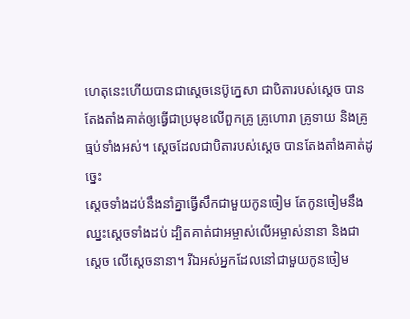ហេតុនេះហើយបានជាស្តេចនេប៊ូក្នេសា ជាបិតារបស់ស្តេច បានតែងតាំងគាត់ឲ្យធ្វើជាប្រមុខលើពួកគ្រូ គ្រូហោរា គ្រូទាយ និងគ្រូធ្មប់ទាំងអស់។ ស្តេចដែលជាបិតារបស់ស្តេច បានតែងតាំងគាត់ដូច្នេះ
ស្ដេចទាំងដប់នឹងនាំគ្នាធ្វើសឹកជាមួយកូនចៀម តែកូនចៀមនឹងឈ្នះស្ដេចទាំងដប់ ដ្បិតគាត់ជាអម្ចាស់លើអម្ចាស់នានា និងជាស្តេច លើស្តេចនានា។ រីឯអស់អ្នកដែលនៅជាមួយកូនចៀម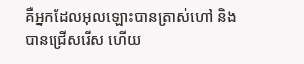គឺអ្នកដែលអុលឡោះបានត្រាស់ហៅ និងបានជ្រើសរើស ហើយ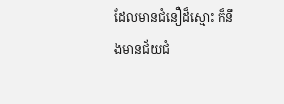ដែលមានជំនឿដ៏ស្មោះ ក៏នឹងមានជ័យជំ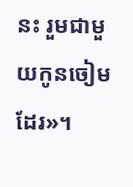នះ រួមជាមួយកូនចៀមដែរ»។